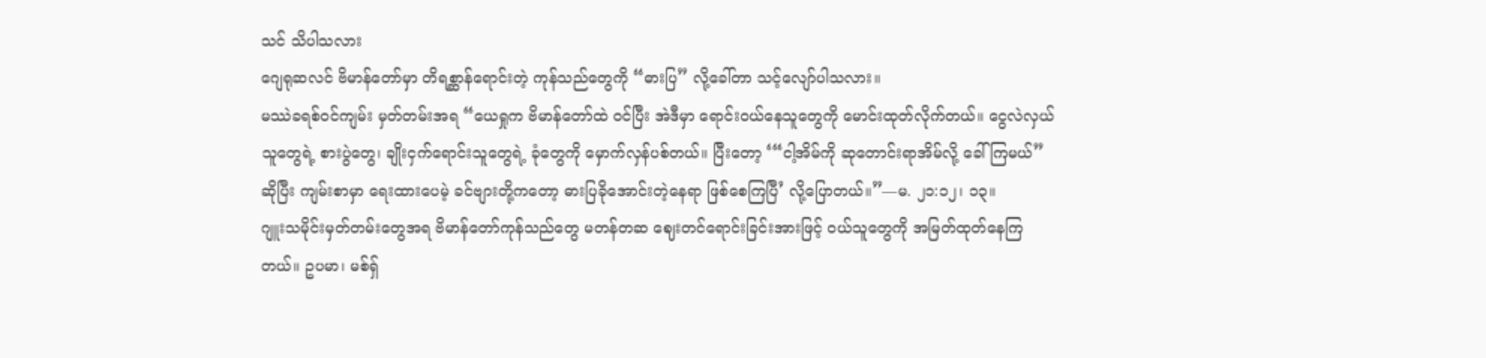သင် သိပါသလား
ဂျေရုဆလင် ဗိမာန်တော်မှာ တိရစ္ဆာန်ရောင်းတဲ့ ကုန်သည်တွေကို “ဓားပြ” လို့ခေါ်တာ သင့်လျော်ပါသလား။
မဿဲခရစ်ဝင်ကျမ်း မှတ်တမ်းအရ “ယေရှုက ဗိမာန်တော်ထဲ ဝင်ပြီး အဲဒီမှာ ရောင်းဝယ်နေသူတွေကို မောင်းထုတ်လိုက်တယ်။ ငွေလဲလှယ်သူတွေရဲ့ စားပွဲတွေ၊ ချိုးငှက်ရောင်းသူတွေရဲ့ ခုံတွေကို မှောက်လှန်ပစ်တယ်။ ပြီးတော့ ‘“ငါ့အိမ်ကို ဆုတောင်းရာအိမ်လို့ ခေါ်ကြမယ်” ဆိုပြီး ကျမ်းစာမှာ ရေးထားပေမဲ့ ခင်ဗျားတို့ကတော့ ဓားပြခိုအောင်းတဲ့နေရာ ဖြစ်စေကြပြီ’ လို့ပြောတယ်။”—မ. ၂၁:၁၂၊ ၁၃။
ဂျူးသမိုင်းမှတ်တမ်းတွေအရ ဗိမာန်တော်ကုန်သည်တွေ မတန်တဆ ဈေးတင်ရောင်းခြင်းအားဖြင့် ဝယ်သူတွေကို အမြတ်ထုတ်နေကြတယ်။ ဥပမာ၊ မစ်ရှ်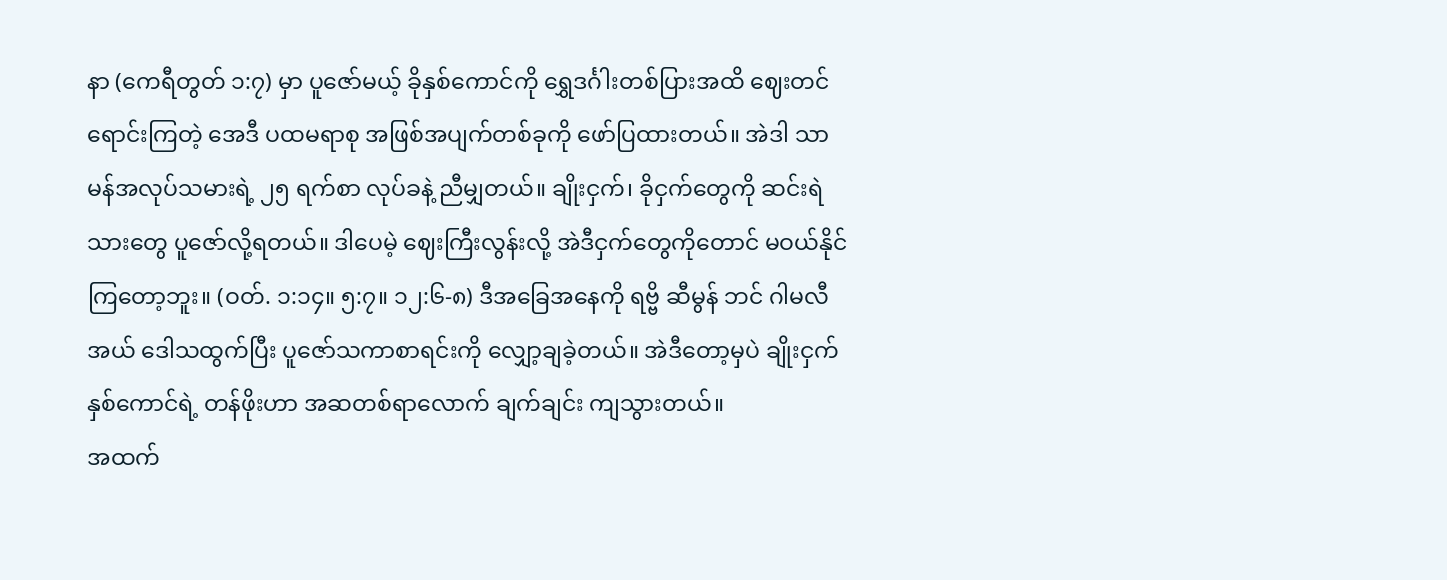နာ (ကေရီတွတ် ၁:၇) မှာ ပူဇော်မယ့် ခိုနှစ်ကောင်ကို ရွှေဒင်္ဂါးတစ်ပြားအထိ ဈေးတင်ရောင်းကြတဲ့ အေဒီ ပထမရာစု အဖြစ်အပျက်တစ်ခုကို ဖော်ပြထားတယ်။ အဲဒါ သာမန်အလုပ်သမားရဲ့ ၂၅ ရက်စာ လုပ်ခနဲ့ ညီမျှတယ်။ ချိုးငှက်၊ ခိုငှက်တွေကို ဆင်းရဲသားတွေ ပူဇော်လို့ရတယ်။ ဒါပေမဲ့ ဈေးကြီးလွန်းလို့ အဲဒီငှက်တွေကိုတောင် မဝယ်နိုင်ကြတော့ဘူး။ (ဝတ်. ၁:၁၄။ ၅:၇။ ၁၂:၆-၈) ဒီအခြေအနေကို ရဗ္ဗိ ဆီမွန် ဘင် ဂါမလီအယ် ဒေါသထွက်ပြီး ပူဇော်သကာစာရင်းကို လျှော့ချခဲ့တယ်။ အဲဒီတော့မှပဲ ချိုးငှက်နှစ်ကောင်ရဲ့ တန်ဖိုးဟာ အဆတစ်ရာလောက် ချက်ချင်း ကျသွားတယ်။
အထက်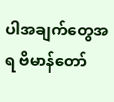ပါအချက်တွေအရ ဗိမာန်တော်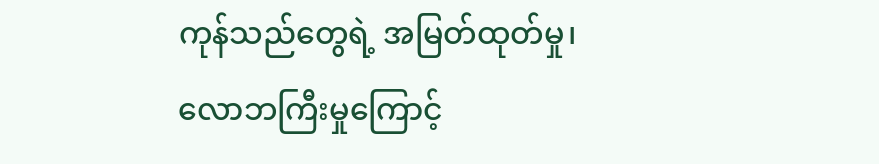ကုန်သည်တွေရဲ့ အမြတ်ထုတ်မှု၊ လောဘကြီးမှုကြောင့်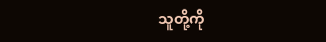သူတို့ကို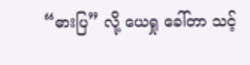“ဓားပြ” လို့ ယေရှု ခေါ်တာ သင့်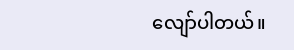လျော်ပါတယ်။